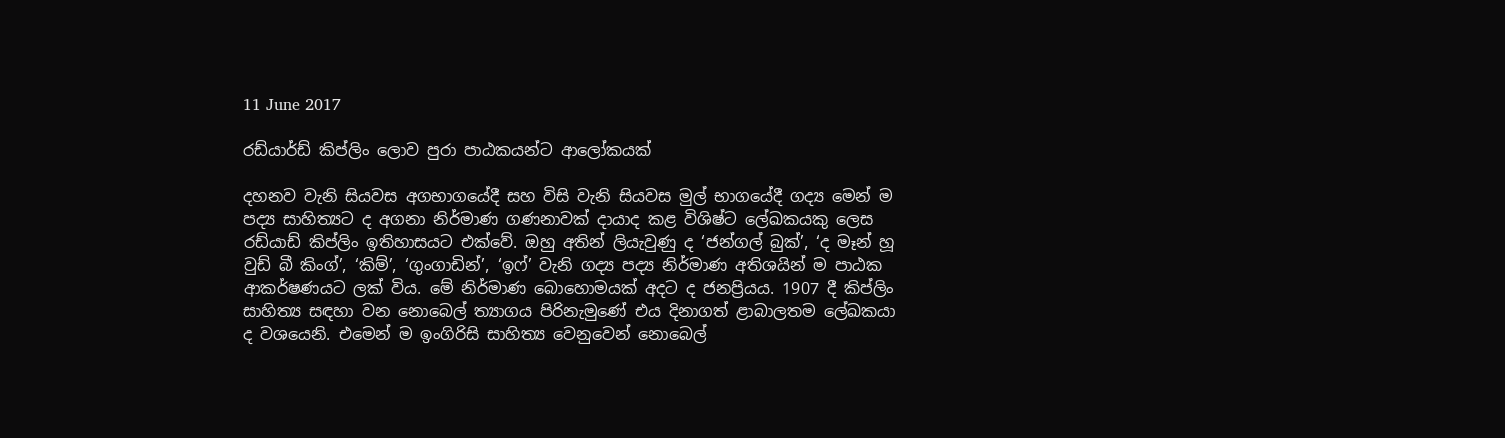11 June 2017

රඩ්යාර්ඩ් කිප්ලිං ලොව පුරා පාඨකයන්ට ආලෝකයක්

දහනව වැනි සියවස අගභාගයේදී සහ විසි වැනි සියවස මුල් භාගයේදී ගද්‍ය මෙන් ම පද්‍ය සාහිත්‍යට ද අගනා නිර්මාණ ගණනාවක් දායාද කළ විශිෂ්ට ලේඛකයකු ලෙස රඩ්යාඩ් කිප්ලිං ඉතිහාසයට එක්වේ. ඔහු අතින් ලියැවුණු ද ‘ජන්ගල් බුක්’, ‘ද මෑන් හූ වුඩ් බී කිංග්’, ‘කිම්’, ‘ගුංගාඩින්’, ‘ඉෆ්’ වැනි ගද්‍ය පද්‍ය නිර්මාණ අතිශයින් ම පාඨක ආකර්ෂණයට ලක් විය. මේ නිර්මාණ බොහොමයක් අදට ද ජනප්‍රියය. 1907 දී කිප්ලිං සාහිත්‍ය සඳහා වන නොබෙල් ත්‍යාගය පිරිනැමුණේ එය දිනාගත් ළාබාලතම ලේඛකයා ද වශයෙනි. එමෙන් ම ඉංගිරිසි සාහිත්‍ය වෙනුවෙන් නොබෙල්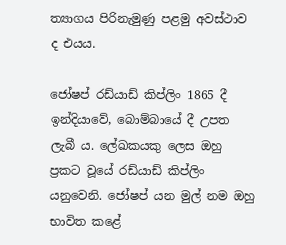ත්‍යාගය පිරිනැමුණු පළමු අවස්ථාව ද එයය.

ජෝෂප් රඩ්යාඩ් කිප්ලිං 1865 දී ඉන්දියාවේ, බොම්බායේ දී උපත ලැබී ය. ලේඛකයකු ලෙස ඔහු ප්‍රකට වූයේ රඩ්යාඩ් කිප්ලිං යනුවෙනි. ජෝෂප් යන මුල් නම ඔහු භාවිත කළේ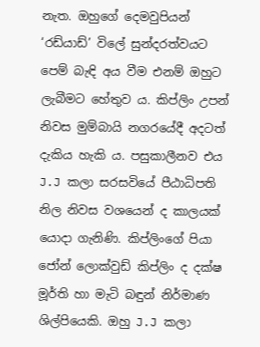නැත. ඔහුගේ දෙමවුපියන් ‘රඩ්යාඩ්’ විලේ සුන්දරත්වයට පෙම් බැඳි අය වීම එනම් ඔහුට ලැබීමට හේතුව ය. කිප්ලිං උපන් නිවස මුම්බායි නගරයේදී අදටත් දැකිය හැකි ය. පසුකාලීනව එය J.J කලා සරසවියේ පීඨාධිපති නිල නිවස වශයෙන් ද කාලයක් යොදා ගැනිණි. කිප්ලිංගේ පියා ජෝන් ලොක්වුඩ් කිප්ලිං ද දක්ෂ මූර්ති හා මැටි බඳුන් නිර්මාණ ශිල්පියෙකි‍. ඔහු J.J කලා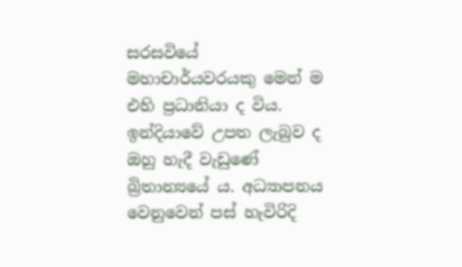සරසවියේ මහාචාර්යවරයකු මෙන් ම එහි ප්‍රධානියා ද විය. ඉන්දියාවේ උපත ලැබුව ද ඔහු හැදී වැඩුණේ බ්‍රිතාන්‍යයේ ය. අධ්‍යාපනය වෙනුවෙන් පස් හැවිරිදි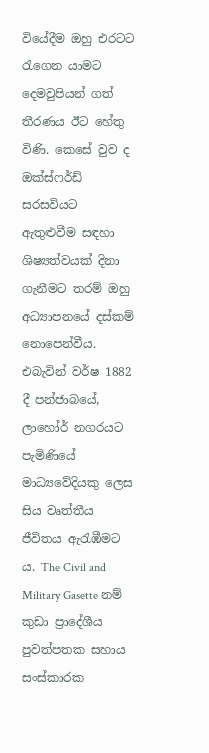වියේදීම ඔහු එරටට රැගෙන යාමට දෙමවුපියන් ගත් තීරණය ඊට‍ හේතු විණි. කෙසේ වුව ද ඔක්ස්ෆර්ඩ් සරසවියට ඇතුළුවීම සඳහා ශිෂ්‍යත්වයක් දිනා ගැනීමට තරම් ඔහු අධ්‍යාපනයේ දස්කම් නොපෙන්වීය. එබැවින් වර්ෂ 1882 දී පන්ජාබයේ, ලාහෝර් නගරයට පැමිණියේ මාධ්‍යවේදියකු ලෙස සිය වෘත්තීය ජීවිතය ඇරැඹීමට ය. The Civil and Military Gasette නම් කුඩා ප්‍රාදේශීය පුවත්පතක සහාය සංස්කාරක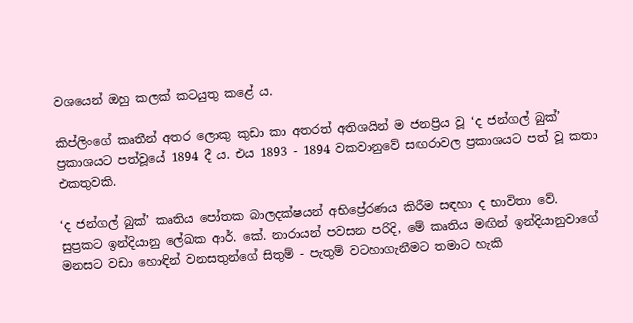වශයෙන් ඔහු කලක් කටයුතු කළේ ය.

කිප්ලිංගේ කෘතීන් අතර ලොකු කුඩා කා අතරත් අතිශයින් ම ජනප්‍රිය වූ ‘ද ජන්ගල් බුක්’ ප්‍රකාශයට පත්වූයේ 1894 දී ය. එය 1893 - 1894 වකවානුවේ සඟරාවල ප්‍රකාශයට පත් වූ කතා එකතුවකි.

‘ද ජන්ගල් බුක්’ කෘතිය පෝතක බාලදක්ෂයන් අභිප්‍රේරණය කිරීම සඳහා ද භාවිතා වේ. සුප්‍රකට ඉන්දියානු ලේඛක ආර්. කේ. නාරායන් පවසන පරිදි, මේ කෘතිය මඟින් ඉන්දියානුවාගේ මනසට වඩා හොඳින් වනසතුන්ගේ සිතුම් - පැතුම් වටහාගැනීමට තමාට හැකි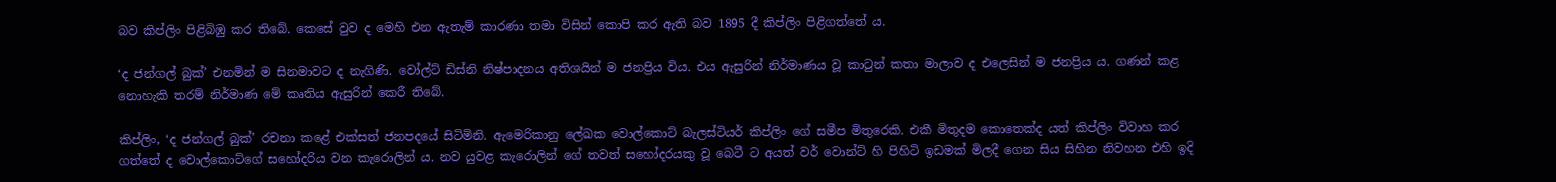බව කිප්ලිං පිළිබිඹු කර තිබේ. කෙසේ වුව ද මෙහි එන ඇතැම් කාරණා තමා විසින් කොපි කර ඇති බව 1895 දී කිප්ලිං පිළිගත්තේ ය.

‘ද ජන්ගල් බුක්’ එනමින් ම සිනමාවට ද නැගිණි. වෝල්ට් ඩිස්නි නිෂ්පාදනය අතිශයින් ම ජනප්‍රිය විය. එය ඇසුරින් නිර්මාණය වූ කාටුන් කතා මාලාව ද එලෙසින් ම ජනප්‍රිය ය. ගණන් කළ නොහැකි තරම් නිර්මාණ මේ කෘතිය ඇසුරින් කෙරී තිබේ.

කිප්ලිං, ‘ද ජන්ගල් බුක්’ රචනා කළේ එක්සත් ජනපදයේ සිටිමිනි. ඇමෙරිකානු ලේඛක වොල්කොට් බැලස්ටියර් කිප්ලිං ගේ සමීප මිතුරෙකි. එකී මිතුදම කොතෙක්ද යත් කිප්ලිං විවාහ කර ගත්තේ ද වොල්කොට්ගේ සහෝදරිය වන කැරොලින් ය. නව යුවළ කැරොලින් ගේ තවත් සහෝදරයකු වූ බෙටී ට අයත් වර් වොන්ට් හි පිහිටි ඉඩමක් මිලදී ගෙන සිය සිහින නිවහන එහි ඉදි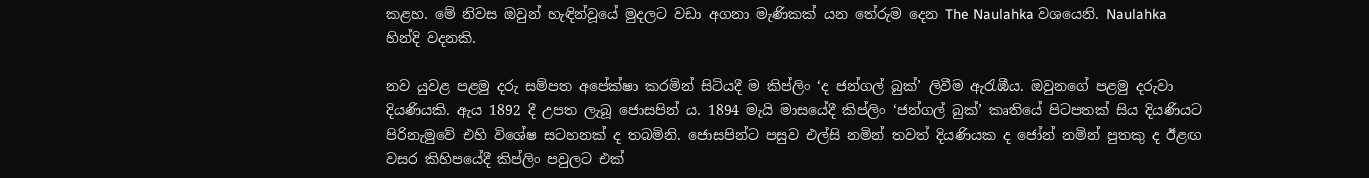කළහ. මේ නිවස ඔවුන් හැඳින්වූයේ මුදලට වඩා අගනා මැණිකක් යන තේරුම දෙන The Naulahka වශයෙනි. Naulahka හින්දි වදනකි.

නව යුවළ පළමු දරු සම්පත අපේක්ෂා කරමින් සිටියදී ම කිප්ලිං ‘ද ජන්ගල් බුක්’ ලිවීම ඇරැඹීය. ඔවුනගේ පළමු දරුවා දියණියකි. ඇය 1892 දී උපත ලැබූ ජොසපින් ය. 1894 මැයි මාසයේදී කිප්ලිං ‘ජන්ගල් බුක්’ කෘතියේ පිටපතක් සිය දියණියට පිරිනැමුවේ එහි විශේෂ සටහනක් ද තබමිනි. ජොසපින්ට පසුව එල්සි නමින් තවත් දියණියක ද ‍‍ජෝන් නමින් පුතකු ද ඊළඟ වසර කිහිපයේදී කිප්ලිං පවුලට එක්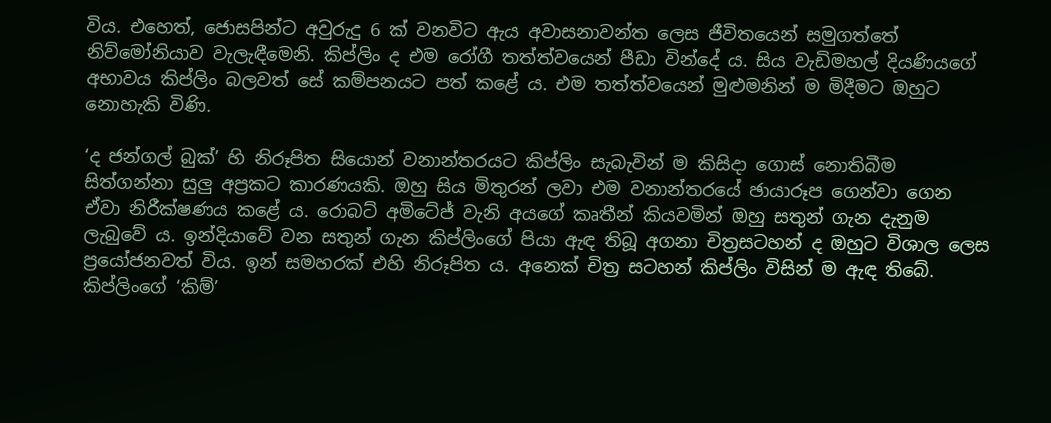විය. එහෙත්, ජොසපින්ට අවුරුදු 6 ක් වනවිට ඇය අවාසනාවන්ත ලෙස ජීවිතයෙන් සමුගත්තේ නිව්මෝනියාව වැලැඳීමෙනි. කිප්ලිං ද එම රෝගී තත්ත්වයෙන් පීඩා වින්දේ ය. සිය වැඩිමහල් දියණියගේ අභාවය කිප්ලිං බලවත් සේ කම්පනයට පත් කළේ ය. එම තත්ත්වයෙන් මුළුමනින් ම මිදීමට ඔහුට නොහැකි විණි.

‘ද ජන්ගල් බුක්’ හි නිරූපිත සියොන් වනාන්තරයට කිප්ලිං සැබැවින් ම කිසිදා ගොස් නොතිබීම සිත්ගන්නා සුලු අප්‍රකට කාරණයකි. ඔහු සිය මිතුරන් ලවා එම වනාන්තරයේ ඡායාරූප ගෙන්වා ගෙන ඒවා නිරීක්ෂණය කළේ ය. රොබට් අමිටේජ් වැනි අයගේ කෘතීන් කියවමින් ඔහු සතුන් ගැන දැනුම ලැබුවේ ය. ඉන්දියාවේ වන සතුන් ගැන කිප්ලිංගේ පියා ඇඳ තිබූ අගනා චිත්‍රසටහන් ද ඔහුට විශාල ලෙස ප්‍රයෝජනවත් විය. ඉන් සමහරක් එහි නිරූපිත ය. අනෙක් චිත්‍ර සටහන් කිප්ලිං විසින් ම ඇඳ තිබේ. කිප්ලිංගේ ‘කිම්’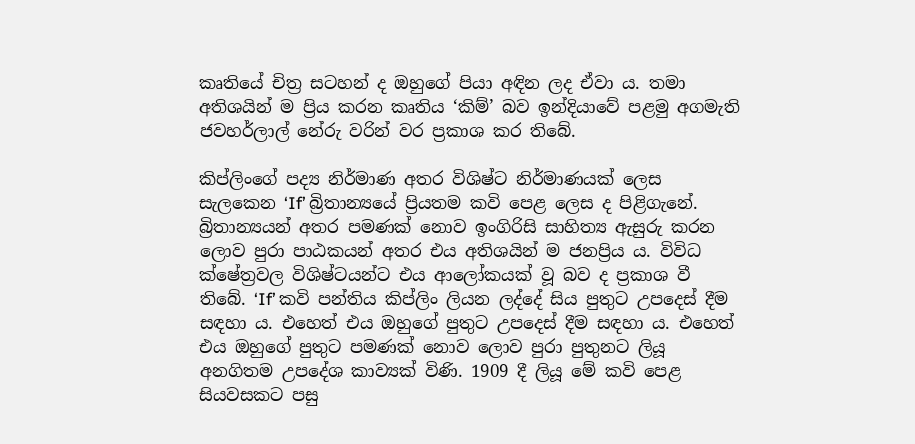කෘතියේ චිත්‍ර සටහන් ද ඔහුගේ පියා අඳින ලද ඒවා ය. තමා අතිශයින් ම ප්‍රිය කරන කෘතිය ‘කිම්’ බව ඉන්දියාවේ පළමු අගමැති ජවහර්ලාල් නේරු වරින් වර ප්‍රකාශ කර තිබේ.

කිප්ලිංගේ පද්‍ය නිර්මාණ අතර විශිෂ්ට නිර්මාණයක් ලෙස සැලකෙන ‘If’ බ්‍රිතාන්‍යයේ ප්‍රියතම කවි පෙළ ලෙස ද පිළිගැනේ. බ්‍රිතාන්‍යයන් අතර පමණක් නොව ඉංගිරිසි සාහිත්‍ය ඇසුරු කරන ලොව පුරා පාඨකයන් අතර එය අතිශයින් ම ජනප්‍රිය ය. විවිධ ක්ෂේත්‍රවල විශිෂ්ටයන්ට එය ආලෝකයක් වූ බව ද ප්‍රකාශ වී තිබේ. ‘If’ කවි පන්තිය කිප්ලිං ලියන ලද්දේ සිය පුතුට උපදෙස් දීම සඳහා ය. එහෙත් එය ඔහුගේ පුතුට උපදෙස් දීම සඳහා ය. එහෙත් එය ඔහුගේ පුතුට පමණක් නොව ලොව පුරා පුතුනට ලියූ අනගිතම උපදේශ කාව්‍යක් විණි. 1909 දී ලියූ මේ කවි පෙළ සියවසකට පසු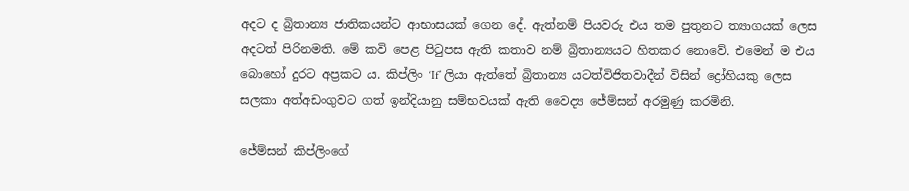අදට ද බ්‍රිතාන්‍ය ජාතිකයන්ට ආභාසයක් ගෙන දේ. ඇත්නම් පියවරු එය තම පුතුනට ත්‍යාගයක් ලෙස අදටත් පිරිනමති. මේ කවි පෙළ පිටුපස ඇති කතාව නම් බ්‍රිතාන්‍යයට හිතකර නොවේ. එමෙන් ම එය බොහෝ දුරට අප්‍රකට ය. කිප්ලිං ‘If’ ලියා ඇත්තේ බ්‍රිතාන්‍ය යටත්විජිතවාදීන් විසින් ද්‍රෝහියකු ලෙස සලකා අත්අඩංගුවට ගත් ඉන්දියානු සම්භවයක් ඇති වෛද්‍ය ජේම්සන් අරමුණු කරමිනි.

ජේම්සන් කිප්ලිංගේ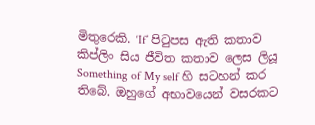මිතුරෙකි. ‘If’ පිටුපස ඇති කතාව කිප්ලිං සිය ජීවිත කතාව ලෙස ලියූ Something of My self හි සටහන් කර තිබේ. ඔහුගේ අභාවයෙන් වසරකට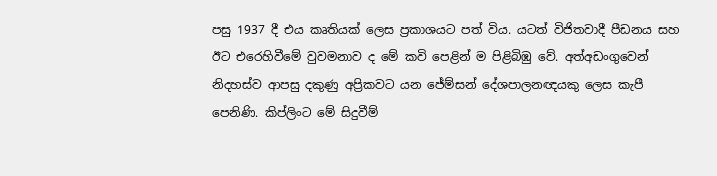පසු 1937 දී එය කෘතියක් ලෙස ප්‍රකාශයට පත් විය. යටත් විජිතවාදී පීඩනය සහ ඊට එරෙහිවීමේ වුවමනාව ද මේ කවි පෙළින් ම පිළිබිඹු වේ. අත්අඩංගුවෙන් නිදහස්ව ආපසු දකුණු අප්‍රිකවට යන ජේම්සන් දේශපාලනඥයකු ලෙස කැපී පෙනිණි. කිප්ලිංට මේ සිදුවීම්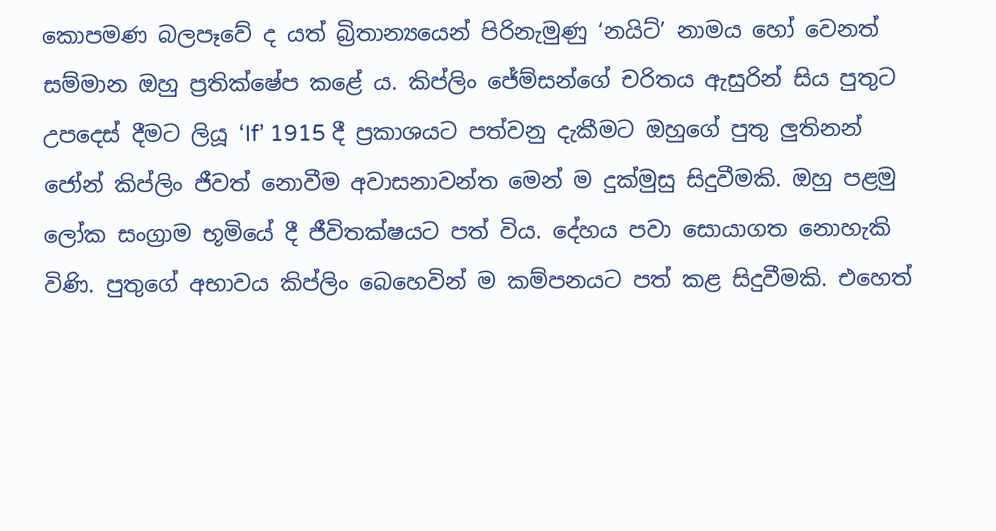කොපමණ බලපෑවේ ද යත් බ්‍රිතාන්‍යයෙන් පිරිනැමුණු ‘නයිට්’ නාමය හෝ වෙනත් සම්මාන ඔහු ප්‍රතික්ෂේප කළේ ය. කිප්ලිං ජේම්සන්ගේ චරිතය ඇසුරින් සිය පුතුට උපදෙස් දීමට ලියූ ‘If’ 1915 දී ප්‍රකාශයට පත්වනු දැකීමට ඔහුගේ පුතු ලුතිනන් ජෝන් කිප්ලිං ජීවත් නොවීම අවාසනාවන්ත මෙන් ම දුක්මුසු සිදුවීමකි. ඔහු පළමු ලෝක සංග්‍රාම භූමියේ දී ජීවිතක්ෂයට පත් විය. දේහය පවා සොයාගත නොහැකි විණි. පුතුගේ අභාවය කිප්ලිං බෙහෙවින් ම කම්පනයට පත් කළ සිදුවීමකි. එහෙත්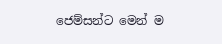ජෙම්සන්ට මෙන් ම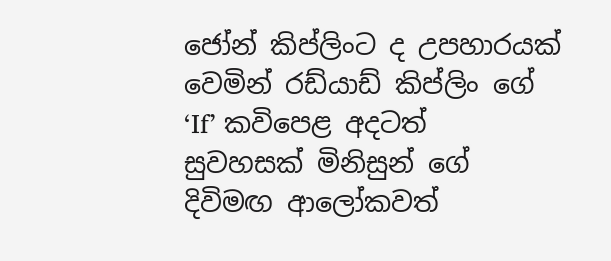ජෝන් කිප්ලිංට ද උපහාරයක් වෙමින් රඩ්යාඩ් කිප්ලිං ගේ ‘If’ කවිපෙළ අදටත් සුවහසක් මිනිසුන් ගේ දිවිමඟ ආලෝකවත්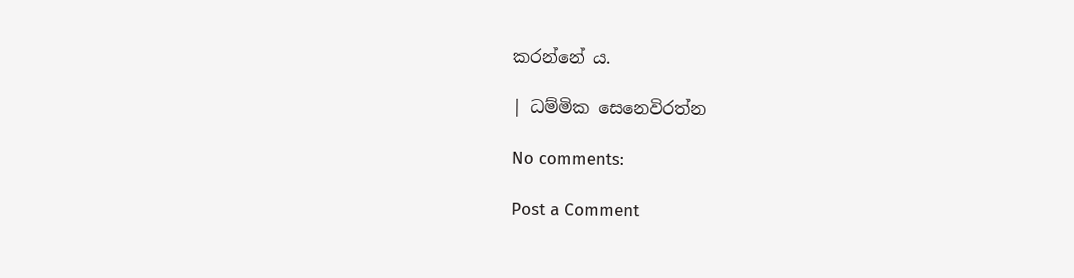කරන්නේ ය.

| ධම්මික සෙනෙවිරත්න

No comments:

Post a Comment